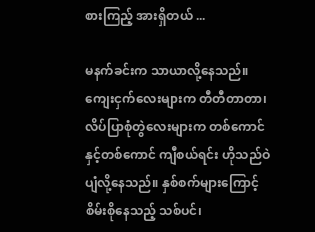စားကြည့် အားရှိတယ် ...

မနက်ခင်းက သာယာလို့နေသည်။ ကျေးငှက်လေးများက တီတီတာတာ၊ လိပ်ပြာစုံတွဲလေးများက တစ်ကောင်နှင့်တစ်ကောင် ကျီစယ်ရင်း ဟိုသည်ဝဲပျံလို့နေသည်။ နှစ်စက်များကြောင့် စိမ်းစိုနေသည့် သစ်ပင်၊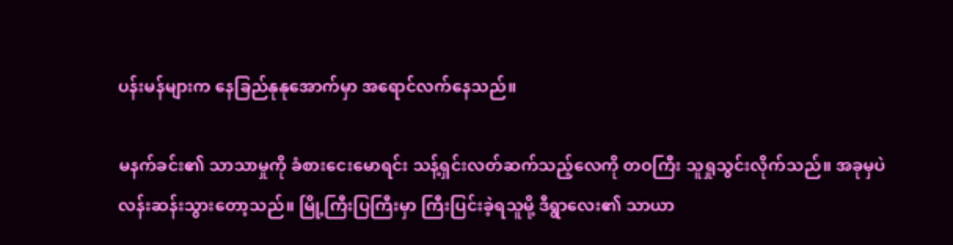ပန်းမန်များက နေခြည်နုနုအောက်မှာ အရောင်လက်နေသည်။

မနက်ခင်း၏ သာသာမှုကို ခံစားငေးမောရင်း သန့်ရှင်းလတ်ဆက်သည့်လေကို တဝကြီး သူရှုသွင်းလိုက်သည်။ အခုမှပဲ လန်းဆန်းသွားတော့သည်။ မြို့ကြီးပြကြီးမှာ ကြီးပြင်းခဲ့ရသူမို့ ဒီရွာလေး၏ သာယာ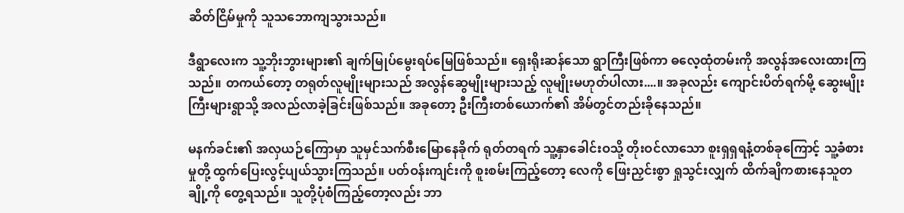ဆိတ်ငြိမ်မှုကို သူသဘောကျသွားသည်။

ဒီရွာလေးက သူ့ဘိုးဘွားများ၏ ချက်မြုပ်မွေးရပ်မြေဖြစ်သည်။ ရှေးရိုးဆန်သော ရွာကြီးဖြစ်ကာ ဓလေ့ထုံတမ်းကို အလွန်အလေးထားကြသည်။ တကယ်တော့ တရုတ်လူမျိုးများသည် အလွန်ဆွေမျိုးများသည့် လူမျိုးမဟုတ်ပါလား....။ အခုလည်း ကျောင်းပိတ်ရက်မို့ ဆွေးမျိုးကြီးများရွာသို့ အလည်လာခဲ့ခြင်းဖြစ်သည်။ အခုတော့ ဦးကြီးတစ်ယောက်၏ အိမ်တွင်တည်းခိုနေသည်။

မနက်ခင်း၏ အလှယဉ်ကြောမှာ သူမှင်သက်စီးမြောနေခိုက် ရုတ်တရက် သူ့နှာခေါင်းဝသို့ တိုးဝင်လာသော စူးရှရှရနံ့တစ်ခုကြောင့် သူ့ခံစားမှုတို့ ထွက်ပြေးလွင့်ပျယ်သွားကြသည်။ ပတ်ဝန်းကျင်းကို စူးစမ်းကြည့်တော့ လေကို ဖြေးညှင်းစွာ ရှုသွင်းလျှက် ထိက်ချိကစားနေသူတချို့ကို တွေ့ရသည်။ သူတို့ပုံစံကြည့်တော့လည်း ဘာ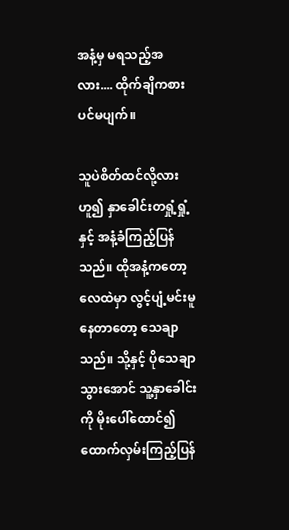အနံ့မှ မရသည့်အလား.... ထိုက်ချိကစားပင်မပျက်။

သူပဲစိတ်ထင်လို့လားဟူ၍ နှာခေါင်းတရှုံ့ရှုံ့နှင့် အနံ့ခံကြည့်ပြန်သည်။ ထိုအနံ့ကတော့ လေထဲမှာ လွင့်ပျံ့မင်းမူနေတာတော့ သေချာသည်။ သို့နှင့် ပိုသေချာသွားအောင် သူ့နှာခေါင်းကို မိုးပေါ်ထောင်၍ ထောက်လှမ်းကြည့်ပြန်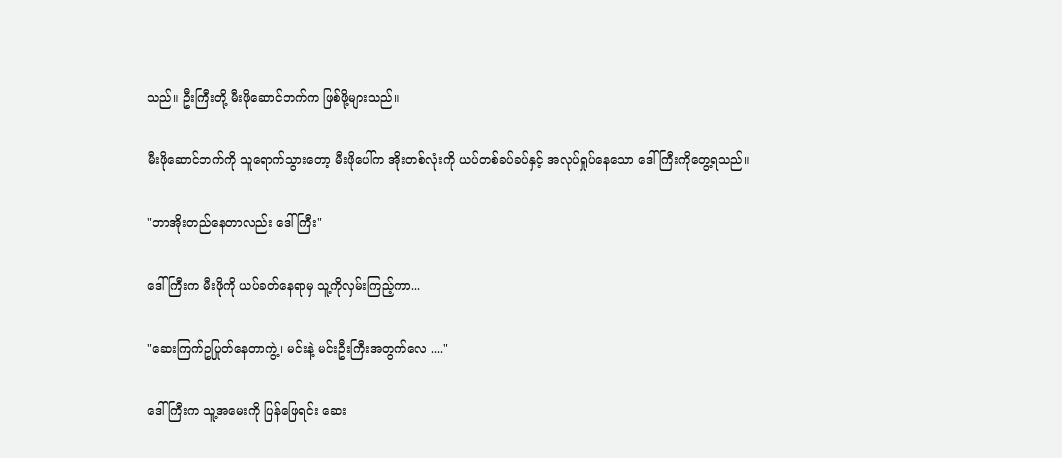သည်။ ဦးကြီးတို့ မီးဖိုဆောင်ဘက်က ဖြစ်ဖို့များသည်။

မီးဖိုဆောင်ဘက်ကို သူရောက်သွားတော့ မီးဖိုပေါ်က အိုးတစ်လုံးကို ယပ်တစ်ခပ်ခပ်နှင့် အလုပ်ရှုပ်နေသော ဒေါ်ကြီးကိုတွေ့ရသည်။

"ဘာအိုးတည်နေတာလည်း ဒေါ်ကြီး"

ဒေါ်ကြီးက မီးဖိုကို ယပ်ခတ်နေရာမှ သူ့ကိုလှမ်းကြည့်ကာ...

"ဆေးကြက်ဥပြုတ်နေတာကွဲ့၊ မင်းနဲ့ မင်းဦးကြီးအတွက်လေ ...."

ဒေါ်ကြီးက သူ့အမေးကို ပြန်ဖြေရင်း ဆေး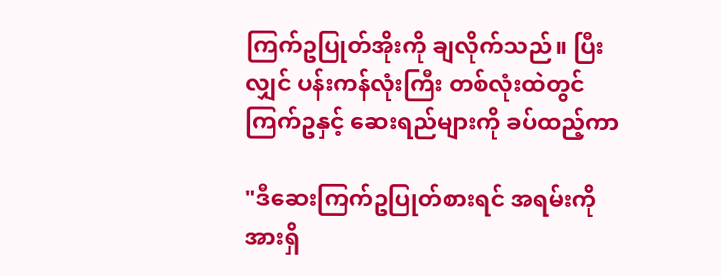ကြက်ဥပြုတ်အိုးကို ချလိုက်သည်။ ပြီးလျှင် ပန်းကန်လုံးကြီး တစ်လုံးထဲတွင် ကြက်ဥနှင့် ဆေးရည်များကို ခပ်ထည့်ကာ

"ဒီဆေးကြက်ဥပြုတ်စားရင် အရမ်းကို အားရှိ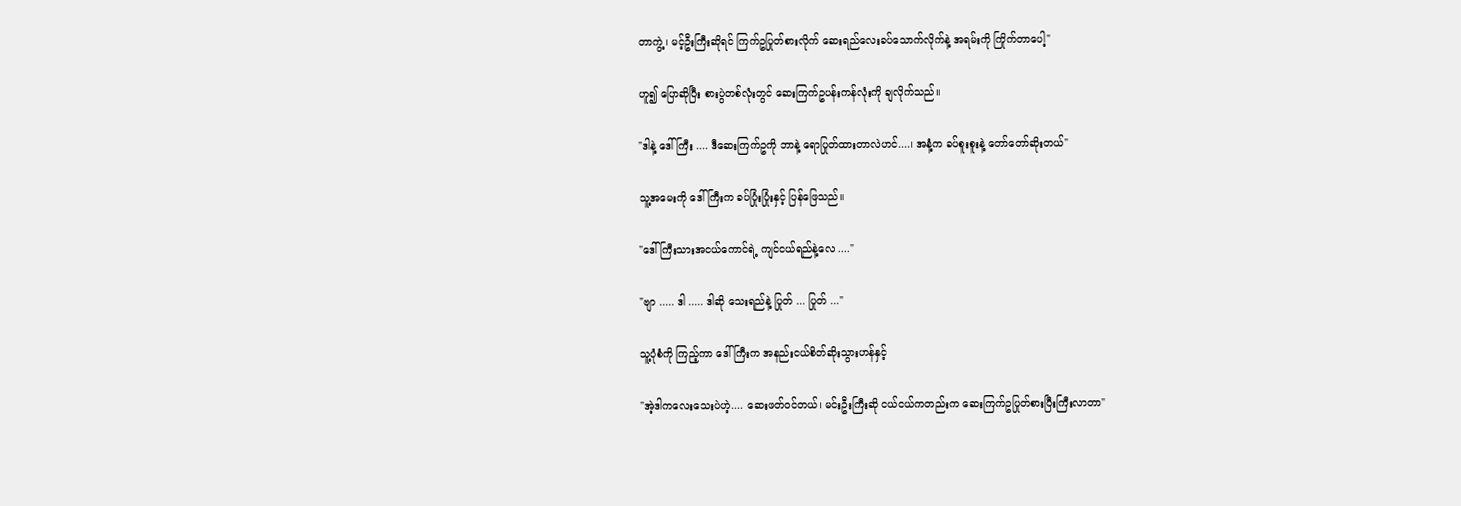တာကွဲ့၊ မင့်ဦးကြီးဆိုရင် ကြက်ဥပြုတ်စားလိုက် ဆေးရည်လေးခပ်သောက်လိုက်နဲ့ အရမ်းကို ကြိုက်တာပေါ့"

ဟူ၍ ပြောဆိုပြီး စားပွဲတစ်လုံးတွင် ဆေးကြက်ဥပန်းကန်လုံးကို ချလိုက်သည်။

"ဒါနဲ့ ဒေါ်ကြီး .... ဒီဆေးကြက်ဥကို ဘာနဲ့ ရောပြုတ်ထားတာလဲဟင်....၊ အနံ့က ခပ်စူးစူးနဲ့ တော်တော်ဆိုးတယ်"

သူ့အမေးကို ဒေါ်ကြီးက ခပ်ပြုံးပြုံးနှင့် ပြန်ဖြေသည်။

"ဒေါ်ကြီးသားအငယ်ကောင်ရဲ့ ကျင်ငယ်ရည်နဲ့လေ ...."

"ဗျာ ..... ဒါ ..... ဒါဆို သေးရည်နဲ့ ပြုတ် ... ပြုတ် ..."

သူ့ပုံစံကို ကြည့်ကာ ဒေါ်ကြီးက အနည်းငယ်စိတ်ဆိုးသွားဟန်နှင့်

"အဲ့ဒါကလေးသေးပဲဟဲ့.... ဆေးဖတ်ဝင်တယ်၊ မင်းဦးကြီးဆို ငယ်ငယ်ကတည်းက ဆေးကြက်ဥပြုတ်စားပြီးကြီးလာတာ"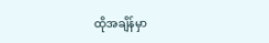ထိုအချိန်မှာ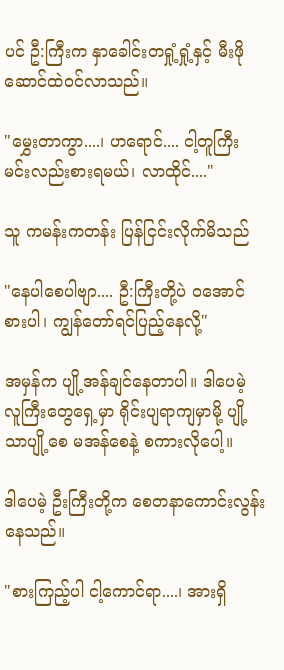ပင် ဦ:ကြီးက နှာခေါင်းတရှုံ့ရှုံ့နှင့် မီးဖိုဆောင်ထဲဝင်လာသည်။

"မွှေးတာကွာ....၊ ဟရောင်.... ငါ့တူကြီး မင်းလည်းစားရမယ်၊ လာထိုင်...."

သူ ကမန်းကတန်း ပြန်ငြင်းလိုက်မိသည်

"နေပါစေပါဗျာ.... ဦ:ကြီးတို့ပဲ ဝအောင်စားပါ၊ ကျွန်တော်ရင်ပြည့်နေလို့"

အမှန်က ပျို့အန်ချင်နေတာပါ။ ဒါပေမဲ့ လူကြီးတွေရှေ့မှာ ရိုင်းပျရာကျမှာမို့ ပျို့သာပျို့စေ မအန်စေနဲ့ စကားလိုပေါ့။

ဒါပေမဲ့ ဦးကြီးတို့က စေတနာကောင်းလွန်းနေသည်။

"စားကြည့်ပါ ငါ့ကောင်ရာ....၊ အားရှိ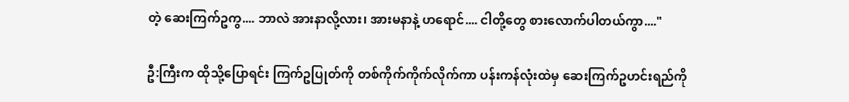တဲ့ ဆေးကြက်ဥကွ.... ဘာလဲ အားနာလို့လား၊ အားမနာနဲ့ ဟရောင်.... ငါတို့တွေ စားလောက်ပါတယ်ကွာ...."

ဦ:ကြီးက ထိုသို့ပြောရင်း ကြက်ဥပြုတ်ကို တစ်ကိုက်ကိုက်လိုက်ကာ ပန်းကန်လုံးထဲမှ ဆေးကြက်ဥဟင်းရည်ကို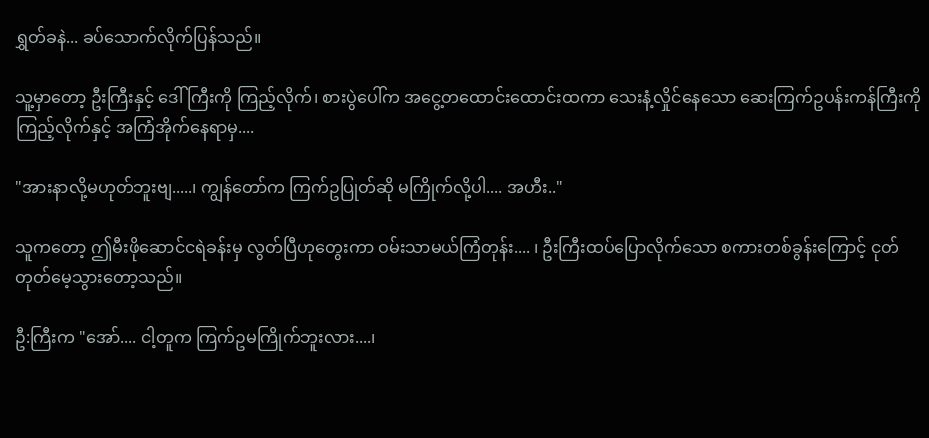ရွှတ်ခနဲ... ခပ်သောက်လိုက်ပြန်သည်။

သူ့မှာတော့ ဦးကြီးနှင့် ဒေါ်ကြီးကို ကြည့်လိုက်၊ စားပွဲပေါ်က အငွေ့တထောင်းထောင်းထကာ သေးနံ့လှိုင်နေသော ဆေးကြက်ဥပန်းကန်ကြီးကို ကြည့်လိုက်နှင့် အကြံအိုက်နေရာမှ....

"အားနာလို့မဟုတ်ဘူးဗျ.....၊ ကျွန်တော်က ကြက်ဥပြုတ်ဆို မကြိုက်လို့ပါ.... အဟီး.."

သူကတော့ ဤမီးဖိုဆောင်ငရဲခန်းမှ လွတ်ပြီဟုတွေးကာ ဝမ်းသာမယ်ကြံတုန်း.... ၊ ဦးကြီးထပ်ပြောလိုက်သော စကားတစ်ခွန်းကြောင့် ငုတ်တုတ်မေ့သွားတော့သည်။

ဦ:ကြီးက "အော်.... ငါ့တူက ကြက်ဥမကြိုက်ဘူးလား....၊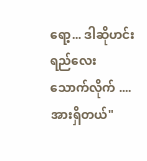ရော့... ဒါဆိုဟင်းရည်လေးသောက်လိုက် .... အားရှိတယ်"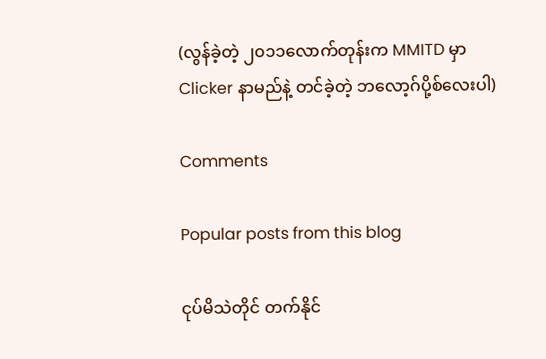(လွန်ခဲ့တဲ့ ၂၀၁၁လောက်တုန်းက MMITD မှာ Clicker နာမည်နဲ့ တင်ခဲ့တဲ့ ဘလော့ဂ်ပို့စ်လေးပါ)

Comments

Popular posts from this blog

ငုပ်မိသဲတိုင် တက်နိုင်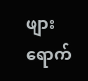ဖျားရောက်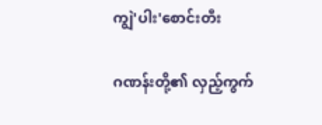ကျွဲ'ပါး'စောင်းတီး

ဂဏန်းတို့၏ လှည့်ကွက်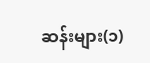ဆန်းများ(၁)